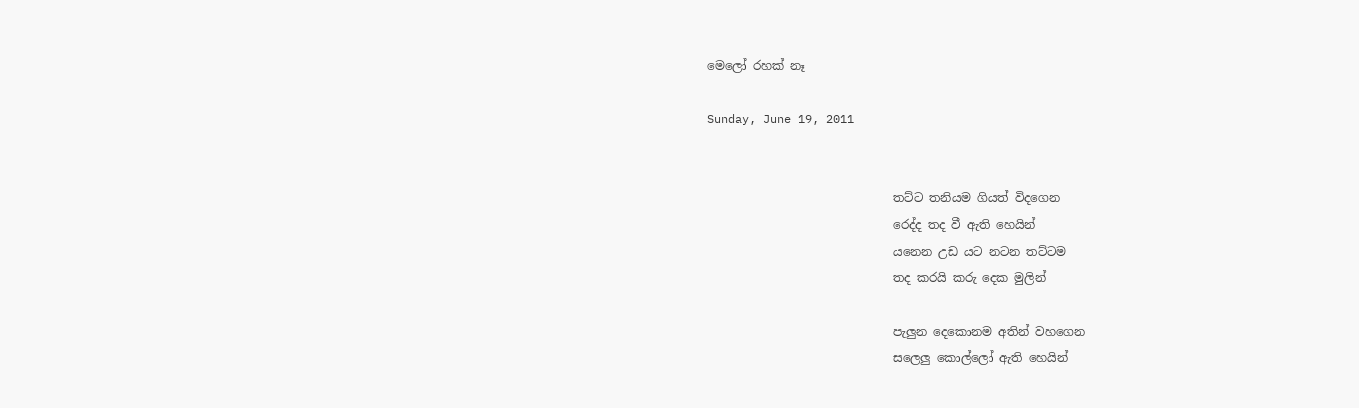මෙලෝ රහක් නෑ

Sunday, June 19, 2011


                               තට්ට තනියම ගියත් විදගෙන
                               රෙද්ද තද වී ඇති හෙයින්
                               යනෙන උඩ යට නටන තට්ටම
                               තද කරයි කරු දෙක මුලින්

                               පැලුන දෙකොනම අතින් වහගෙන
                               සලෙලු කොල්ලෝ ඇති හෙයින්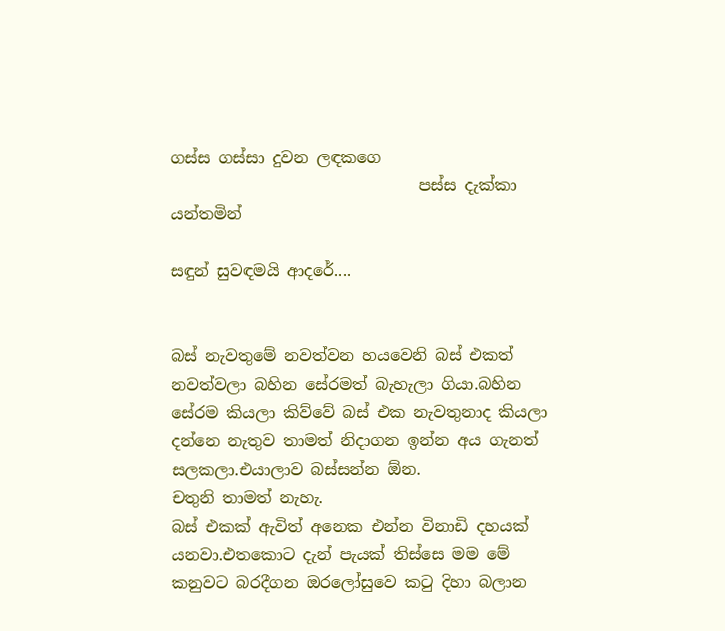ගස්ස ගස්සා දුවන ලඳකගෙ
                               පස්ස දැක්කා යන්තමින්

සඳුන් සුවඳමයි ආදරේ....


බස් නැවතුමේ නවත්වන හයවෙනි බස් එකත් නවත්වලා බහින සේරමත් බැහැලා ගියා.බහින සේරම කියලා කිව්වේ බස් එක නැවතුනාද කියලා දන්නෙ නැතුව තාමත් නිදාගන ඉන්න අය ගැනත් සලකලා.එයාලාව බස්සන්න ඕන.
චතුනි තාමත් නැහැ.
බස් එකක් ඇවිත් අනෙක එන්න විනාඩි දහයක් යනවා.එතකොට දැන් පැයක් තිස්සෙ මම මේ කනුවට බරදීගන ඔරලෝසුවෙ කටු දිහා බලාන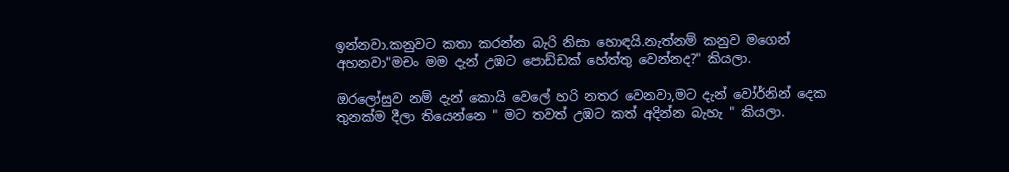ඉන්නවා.කනුවට කතා කරන්න බැරි නිසා හොඳයි.නැත්නම් කනුව මගෙන් අහනවා"මචං මම දැන් උඹට පොඩ්ඩක් හේත්තු වෙන්නද?" කියලා.

ඔරලෝසුව නම් දැන් කොයි වෙලේ හරි නතර වෙනවා,මට දැන් වෝර්නින් දෙක තුනක්ම දීලා තියෙන්නෙ " මට තවත් උඹට කත් අදින්න බැහැ " කියලා.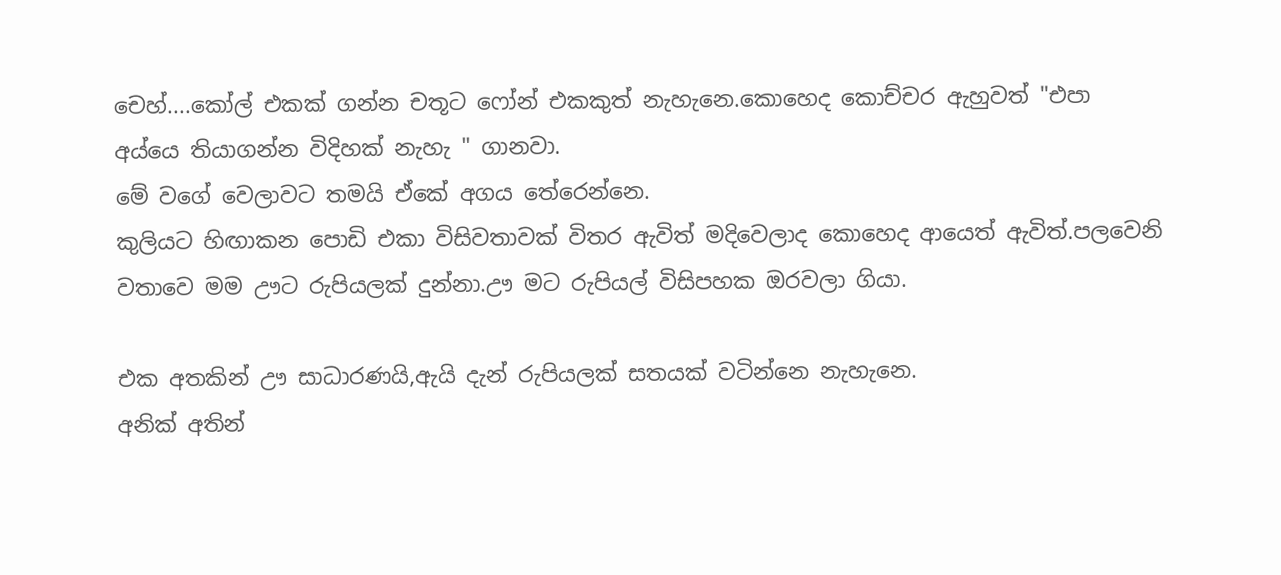චෙහ්....කෝල් එකක් ගන්න චතූට ෆෝන් එකකුත් නැහැනෙ.කොහෙද කොච්චර ඇහුවත් "එපා අය්යෙ තියාගන්න විදිහක් නැහැ " ගානවා.
මේ වගේ වෙලාවට තමයි ඒකේ අගය තේරෙන්නෙ.
කුලියට හිඟාකන පොඩි එකා විසිවතාවක් විතර ඇවිත් මදිවෙලාද කොහෙද ආයෙත් ඇවිත්.පලවෙනි වතාවෙ මම ඌට රුපියලක් දුන්නා.ඌ මට රුපියල් විසිපහක ඔරවලා ගියා.

එක අතකින් ඌ සාධාරණයි,ඇයි දැන් රුපියලක් සතයක් වටින්නෙ නැහැනෙ.
අනික් අතින්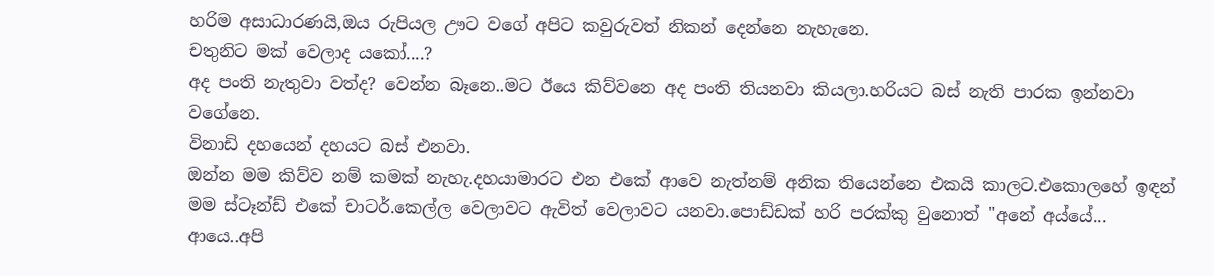හරිම අසාධාරණයි,ඔය රුපියල ඌට වගේ අපිට කවුරුවත් නිකන් දෙන්නෙ නැහැනෙ.
චතුනිට මක් වෙලාද යකෝ....?
අද පංති නැතුවා වත්ද? වෙන්න බෑනෙ..මට ඊයෙ කිව්වනෙ අද පංති තියනවා කියලා.හරියට බස් නැති පාරක ඉන්නවා වගේනෙ.
විනාඩි දහයෙන් දහයට බස් එනවා.
ඔන්න මම කිව්ව නම් කමක් නැහැ.දහයාමාරට එන එකේ ආවෙ නැත්නම් අනික තියෙන්නෙ එකයි කාලට.එකොලහේ ඉඳන් මම ස්ටෑන්ඩ් එකේ චාටර්.කෙල්ල වෙලාවට ඇවිත් වෙලාවට යනවා.පොඩ්ඩක් හරි පරක්කු වුනොත් "අනේ අය්යේ... ආයෙ..අපි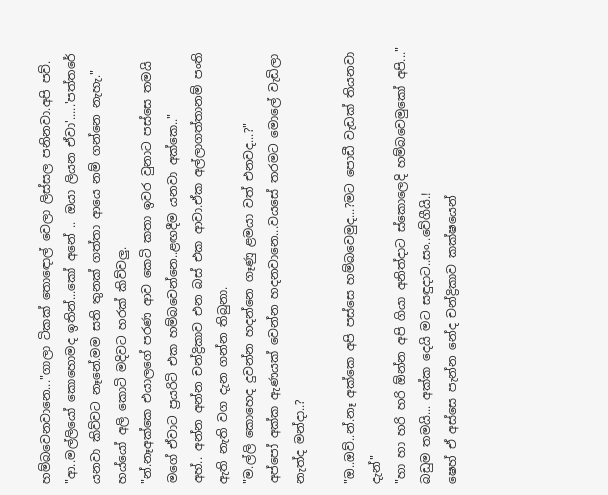හම්බවෙනවානෙ..."ගාලා ටිකක් තොඳොල් වෙලා ලිස්සල පනිනවා.අපි පව්.
"ආ..මල්ලියෝ කොහොමද ඉතින්...කෝ අනේ .. ඔයා ලියන ඒවා'.....'පත්තරේ යනවා කිව්වට නෑනේ.මම සති තුනක් ගත්තා ආයෙ නම් ගන්නෙ නැහැ."
හය්යෝ අලි කොටි මදිවට හරක් කිව්වලු.
"න්.නෑඅක්කෙ එයාලගේ පරණ ආව කෙටි කතා ඉවර වුනාට පස්සෙ තමයි මගේ ඒවාට ප්‍රයරිටි එක හම්බවෙන්නෙ..ළඟදීම යනවා අක්කෙ.."
අහ්.. අන්න අන්න චන්ද්‍රිකාව එන බස් එක ආවා.ඒක අල්ලාගත්තානම් පංති ඇති නැති වග දැන ගන්න තිබුනා.
"ම.ල්ලි කොහෙද දුවන්න හදන්නෙ ගෑණු ළමයා වත් එනවද...?"
අප්පෝ අක්ක ඇණයක් වෙන්න හදනවානෙ...වයසේ තරමට මොලේ වැඩිලා නැත්ද මන්දා..?

"ඔ..ඔව්..න්.නෑ අක්කෙ අපි පස්සෙ හම්බවෙමුද...?මට පොඩී වැඩක් තියනවා දැන්"
"හා හා හරි හරි ඕන්න අපි ගියා අනිත්දාට ස්කොලෙදි හම්බවෙමුකෝ අපි..."
බඩුම තමයි... අක්ක දෙයි මට සඳුදාට..සං..වේගීයි.!
ෂෙහ් ඒ අස්සෙ පැන්න නේද චන්ද්‍රිකාව කක්ෂයෙන්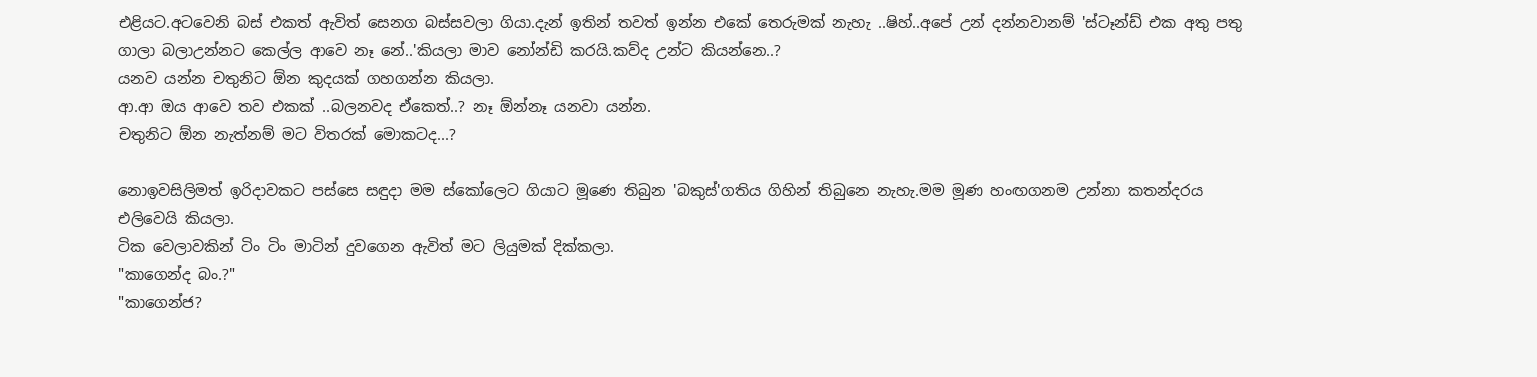එළියට.අටවෙනි බස් එකත් ඇවිත් සෙනග බස්සවලා ගියා.දැන් ඉතින් තවත් ඉන්න එකේ තෙරුමක් නැහැ ..ෂිහ්..අපේ උන් දන්නවානම් 'ස්ටෑන්ඩ් එක අතු පතු ගාලා බලාඋන්නට කෙල්ල ආවෙ නෑ නේ..'කියලා මාව නෝන්ඩි කරයි.කව්ද උන්ට කියන්නෙ..?
යනව යන්න චතුනිට ඕන කුදයක් ගහගන්න කියලා.
ආ.ආ ඔය ආවෙ තව එකක් ..බලනවද ඒකෙත්..? නෑ ඕන්නෑ යනවා යන්න.
චතුනිට ඕන නැත්නම් මට විතරක් මොකටද...?

නොඉවසිලිමත් ඉරිදාවකට පස්සෙ සඳුදා මම ස්කෝලෙට ගියාට මූණෙ තිබුන 'බකුස්'ගතිය ගිහින් තිබුනෙ නැහැ.මම මූණ හංඟගනම උන්නා කතන්දරය එලිවෙයි කියලා.
ටික වෙලාවකින් ටිං ටිං මාටින් දුවගෙන ඇවිත් මට ලියුමක් දික්කලා.
"කාගෙන්ද බං.?"
"කාගෙන්ජ?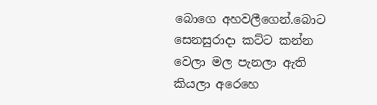බොගෙ අහවලීගෙන්.බොට සෙනසුරාදා කට්ට කන්න වෙලා මල පැනලා ඇති කියලා අරෙහෙ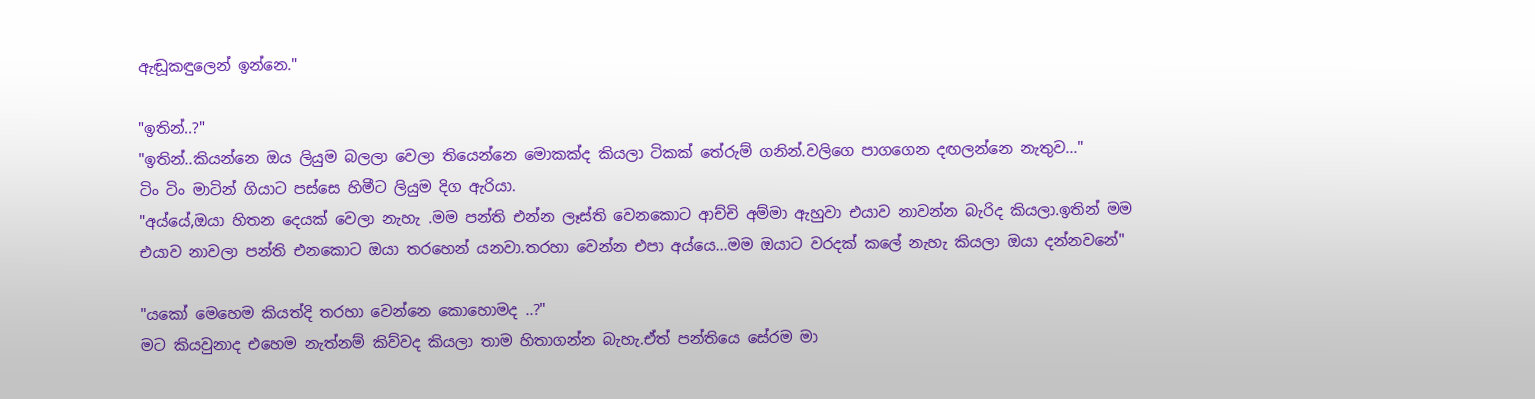ඇඬූකඳුලෙන් ඉන්නෙ."

"ඉතින්..?"
"ඉතින්..කියන්නෙ ඔය ලියුම බලලා වෙලා තියෙන්නෙ මොකක්ද කියලා ටිකක් තේරුම් ගනින්.වලිගෙ පාගගෙන දඟලන්නෙ නැතුව..."
ටිං ටිං මාටින් ගියාට පස්සෙ හිමීට ලියුම දිග ඇරියා.
"අය්යේ,ඔයා හිතන දෙයක් වෙලා නැහැ .මම පන්ති එන්න ලෑස්ති වෙනකොට ආච්චි අම්මා ඇහුවා එයාව නාවන්න බැරිද කියලා.ඉතින් මම එයාව නාවලා පන්ති එනකොට ඔයා තරහෙන් යනවා.තරහා වෙන්න එපා අය්යෙ...මම ඔයාට වරදක් කලේ නැහැ කියලා ඔයා දන්නවනේ"

"යකෝ මෙහෙම කියත්දි තරහා වෙන්නෙ කොහොමද ..?"
මට කියවුනාද එහෙම නැත්නම් කිව්වද කියලා තාම හිතාගන්න බැහැ.ඒත් පන්තියෙ සේරම මා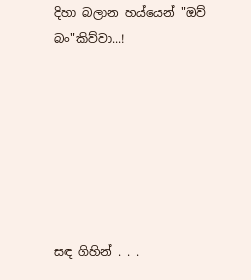දිහා බලාන හය්යෙන් "ඔව් බං"කිව්වා...!







සඳ ගිහින් . . .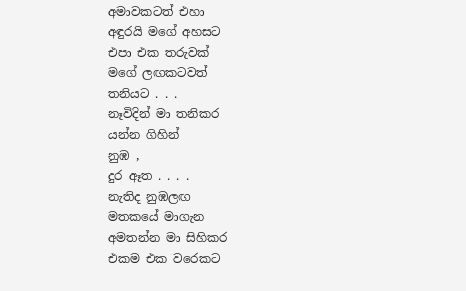අමාවකටත් එහා
අඳුරයි මගේ අහසට
එපා එක තරුවක්
මගේ ලඟකටවත්
තනියට . . .
නෑවිදින් මා තනිකර
යන්න ගිහින්
නුඹ ,
දුර ඈත . . . .
නැතිද නුඹලඟ
මතකයේ මාගැන
අමතන්න මා සිහිකර
එකම එක වරෙකට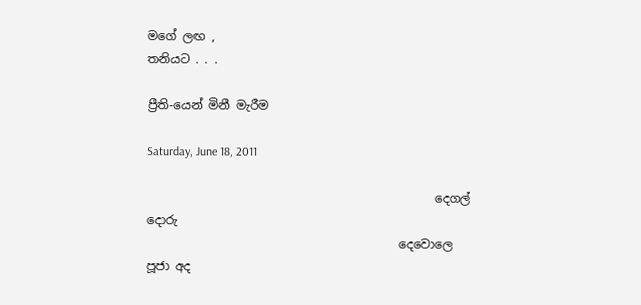මගේ ලඟ ,
තනියට . . .

ප්‍රීති-යෙන් මිනී මැරීම

Saturday, June 18, 2011

                                                දෙගල් දොරු
                                          දෙවොලෙ පූජා අද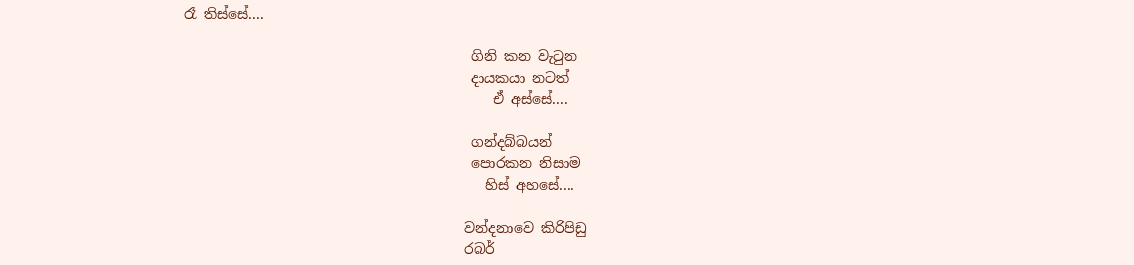රෑ තිස්සේ....

                                         ගිනි කන වැටුන
                                         දායකයා නටත්
                                            ඒ අස්සේ....

                                         ගන්දබ්බයන්
                                         පොරකන නිසාම
                                           හිස් අහසේ....

                                        වන්දනාවෙ කිරිපිඩු
                                        රබර්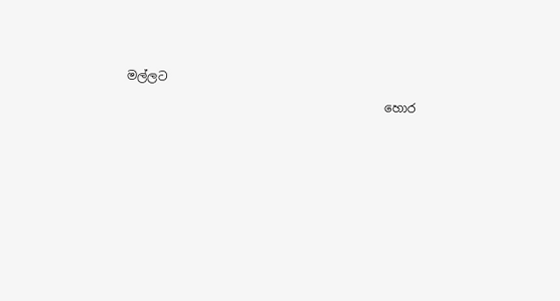මල්ලට
                                           හොර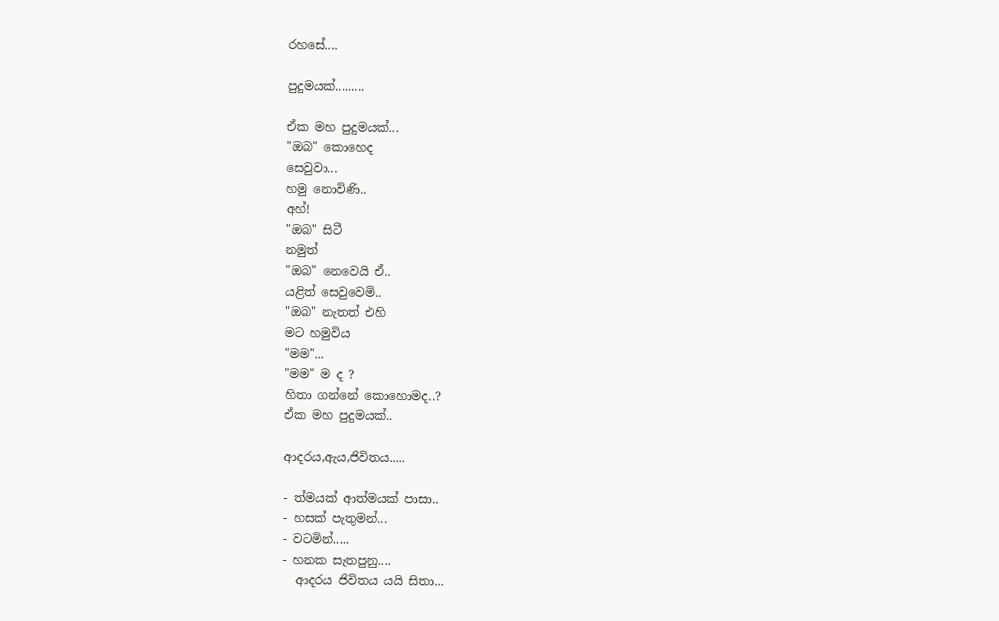රහසේ....

පුදුමයක්.........

ඒක මහ පුදුමයක්...
"ඔබ" කොහෙද
සෙවුවා...
හමු නොවිණි..
අහ්!
"ඔබ" සිටී
නමුත්
"ඔබ" නෙවෙයි ඒ..
යළිත් සෙවුවෙමි..
"ඔබ" නැතත් එහි
මට හමුවිය
"මම"...
"මම" ම ද ?
හිතා ගන්නේ කොහොමද..?
ඒක මහ පුදුමයක්..

ආදරය,ඇය,ජිවිතය.....

- ත්මයක් ආත්මයක් පාසා..
- හසක් පැතුමන්...
- වටමින්.....
- හනක සැතපුනු....
  ආදරය ජිවිතය යයි සිතා...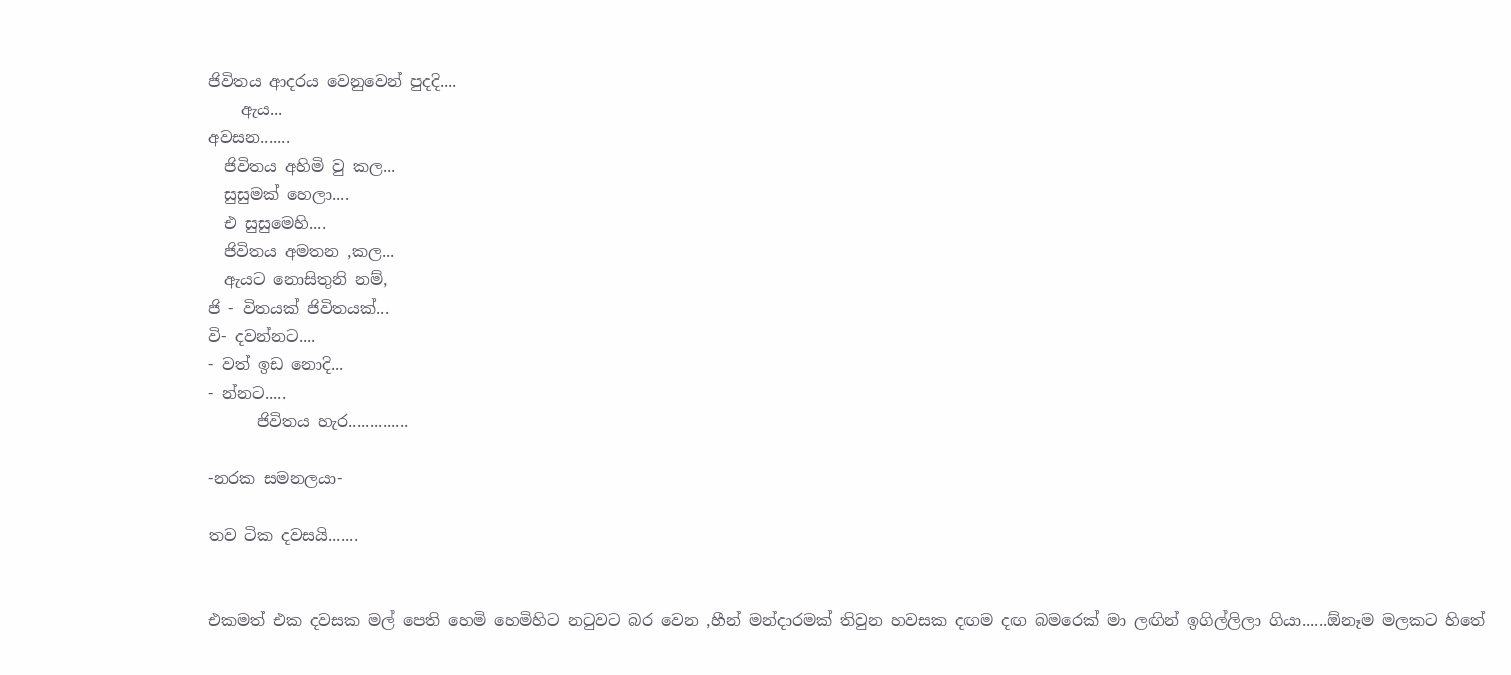ජිවිතය ආදරය වෙනු‍වෙන් පුදදි....
    ඇය...
අවසන.......
  ජිවිතය අහිමි වු කල...
  සුසුමක් හෙලා....
  එ සුසුමෙහි....
  ජිවිතය අමතන ,කල...
  ඇයට නොසිතුනි නම්,
ජි - විතයක් ජිවිතයක්...
වි- දවන්නට....
- වත් ඉඩ නොදි...
- න්නට.....
      ජිවිතය හැර..............

-නරක සමනලයා-

තව ටික දවසයි.......


එකමත් එක දවසක මල් පෙති හෙමි හෙමිහිට නටුවට බර වෙන ,හීන් මන්දාරමක් තිවුන හවසක දඟම දඟ බමරෙක් මා ලඟින් ඉගිල්ලිලා ගියා......ඕනෑම මලකට හිතේ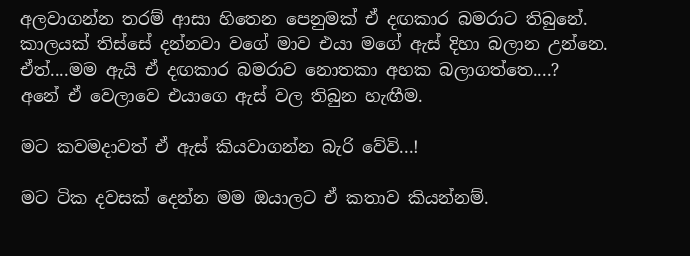අලවාගන්න තරම් ආසා හිතෙන පෙනුමක් ඒ දඟකාර බමරාට තිබුනේ.
කාලයක් තිස්සේ දන්නවා වගේ මාව එයා මගේ ඇස් දිහා බලාන උන්නෙ.
ඒත්....මම ඇයි ඒ දඟකාර බමරාව නොතකා අහක බලාගත්තෙ....?
අනේ ඒ වෙලාවෙ එයාගෙ ඇස් වල තිබුන හැඟීම.

මට කවමදාවත් ඒ ඇස් කියවාගන්න බැරි වේවි...!

මට ටික දවසක් දෙන්න මම ඔයාලට ඒ කතාව කියන්නම්.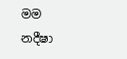මම  නදීෂා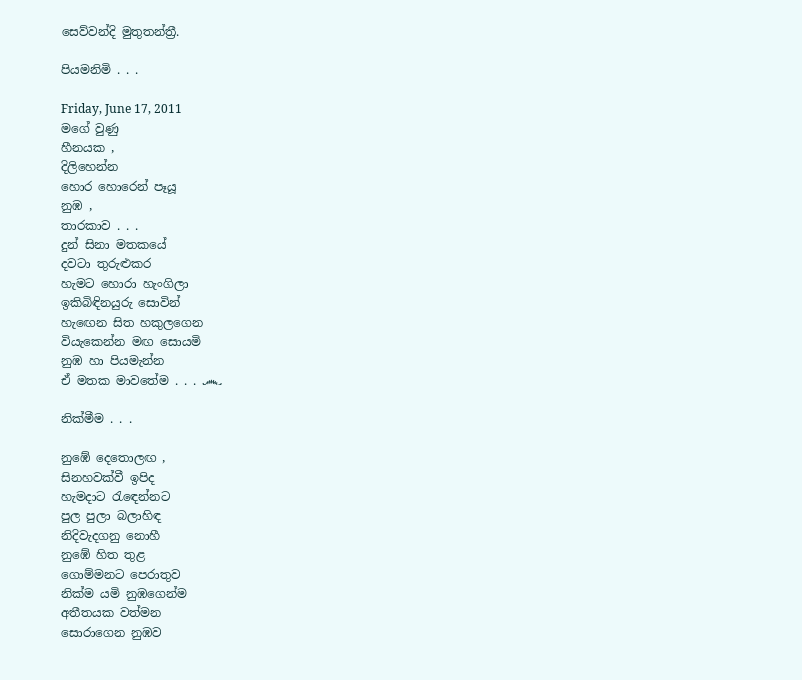සෙව්වන්දි මුතුතන්ත්‍රී.

පියමනිමි . . .

Friday, June 17, 2011
මගේ වුණු
හීනයක ,
දිලිහෙන්න
හොර හොරෙන් පෑයූ
නුඹ ,
තාරකාව . . .
දුන් සිනා මතකයේ
දවටා තුරුළුකර
හැමට හොරා හැංගිලා
ඉකිබිඳිනයුරු සොවින්
හැඟෙන සිත හකුලගෙන
වියැකෙන්න මඟ සොයමි
නුඹ හා පියමැන්න
ඒ මතක මාවතේම . . . ෴

නික්මීම . . .

නුඹේ දෙතොලඟ ,
සිනහවක්වී ඉපිද
හැමදාට රැඳෙන්නට
පුල පුලා බලාහිඳ
නිදිවැදගනු නොහී
නුඹේ හිත තුළ
ගොම්මනට පෙරාතුව
නික්ම යමි නුඹගෙන්ම
අතීතයක වත්මන
සොරාගෙන නුඹව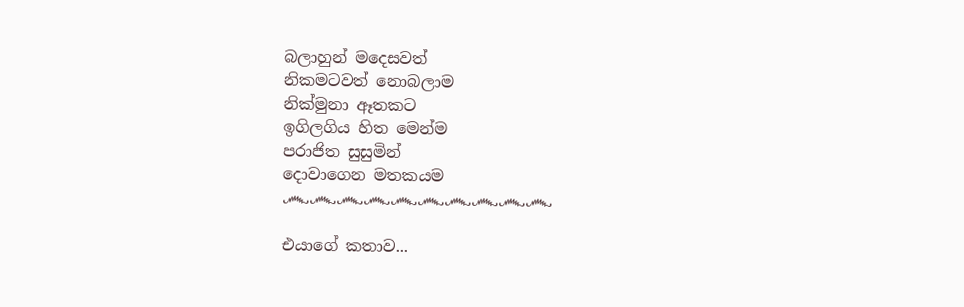බලාහුන් මදෙසවත්
නිකමටවත් නොබලාම
නික්මුනා ඈතකට
ඉගිලගිය හිත මෙන්ම
පරාජිත සුසුමින්
දොවාගෙන මතකයම
෴෴෴෴෴෴෴෴෴෴

එයාගේ කතාව...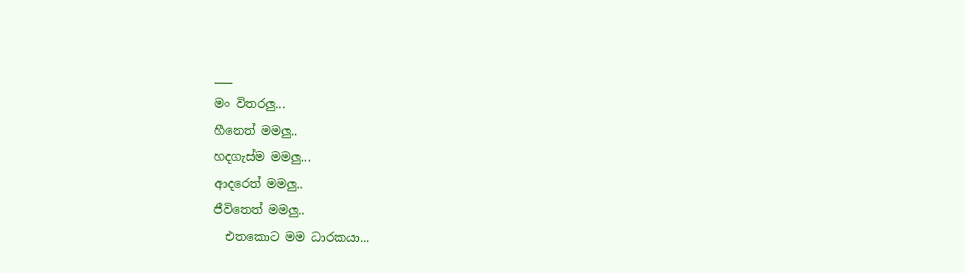___
මං විතරලු...
හීනෙත් මමලු..
හදගැස්ම මමලු...
ආදරෙත් මමලු..
ජීවිතෙත් මමලු..
  එතකොට මම ධාරකයා...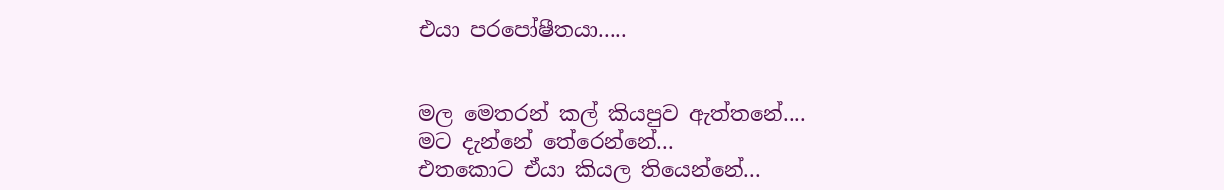එයා පරපෝෂීතයා.....


මල මෙතරන් කල් කියපුව ඇත්තනේ....
මට දැන්නේ තේරෙන්නේ...
එතකොට ඒයා කියල තියෙන්නේ...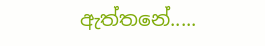ඇත්තනේ.....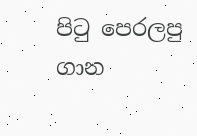පි‍ටු පෙරලපු ගාන